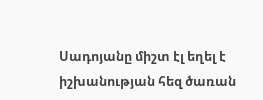Սադոյանը միշտ էլ եղել է իշխանության հեզ ծառան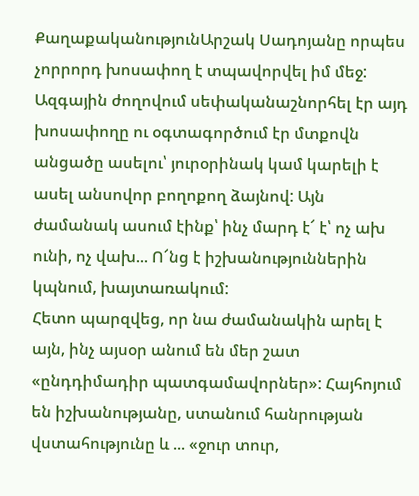ՔաղաքականությունԱրշակ Սադոյանը որպես չորրորդ խոսափող է տպավորվել իմ մեջ: Ազգային ժողովում սեփականաշնորհել էր այդ խոսափողը ու օգտագործում էր մտքովն անցածը ասելու՝ յուրօրինակ կամ կարելի է ասել անսովոր բողոքող ձայնով: Այն ժամանակ ասում էինք՝ ինչ մարդ է՜ է՝ ոչ ախ ունի, ոչ վախ... Ո՜նց է իշխանություններին կպնում, խայտառակում:
Հետո պարզվեց, որ նա ժամանակին արել է այն, ինչ այսօր անում են մեր շատ «ընդդիմադիր պատգամավորներ»: Հայհոյում են իշխանությանը, ստանում հանրության վստահությունը և ... «ջուր տուր,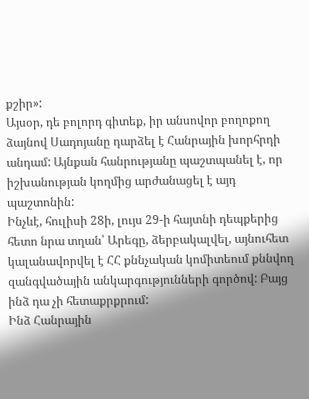քշիր»:
Այսօր, դե բոլորդ գիտեք, իր անսովոր բողոքող ձայնով Սադոյանը դարձել է Հանրային խորհրդի անդամ: Այնքան հանրությանը պաշտպանել է, որ իշխանության կողմից արժանացել է այդ պաշտոնին:
Ինչևէ, հուլիսի 28ի, լույս 29-ի հայտնի դեպքերից հետո նրա տղան՝ Արեգը, ձերբակալվել, այնուհետ կալանավորվել է ՀՀ քննչական կոմիտեում քննվող զանգվածային անկարգությունների գործով: Բայց ինձ դա չի հետաքրքրում:
Ինձ Հանրային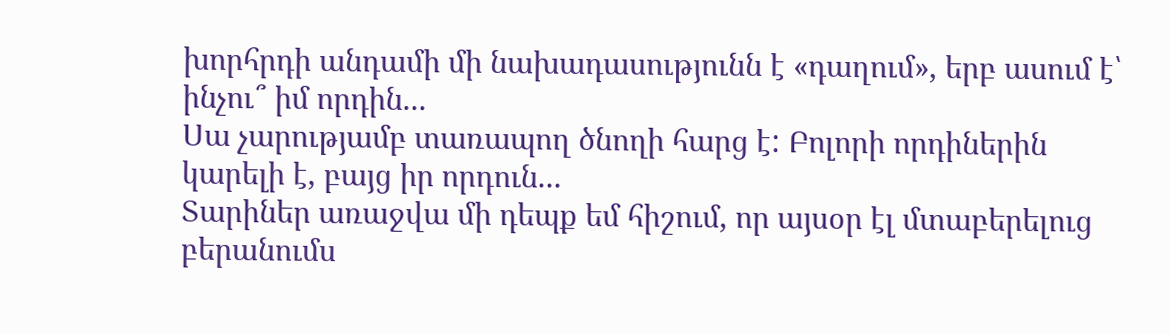խորհրդի անդամի մի նախադասությունն է «դաղում», երբ ասում է՝ ինչու՞ իմ որդին...
Սա չարությամբ տառապող ծնողի հարց է: Բոլորի որդիներին կարելի է, բայց իր որդուն...
Տարիներ առաջվա մի դեպք եմ հիշում, որ այսօր էլ մտաբերելուց բերանումս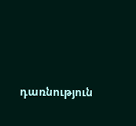դառնություն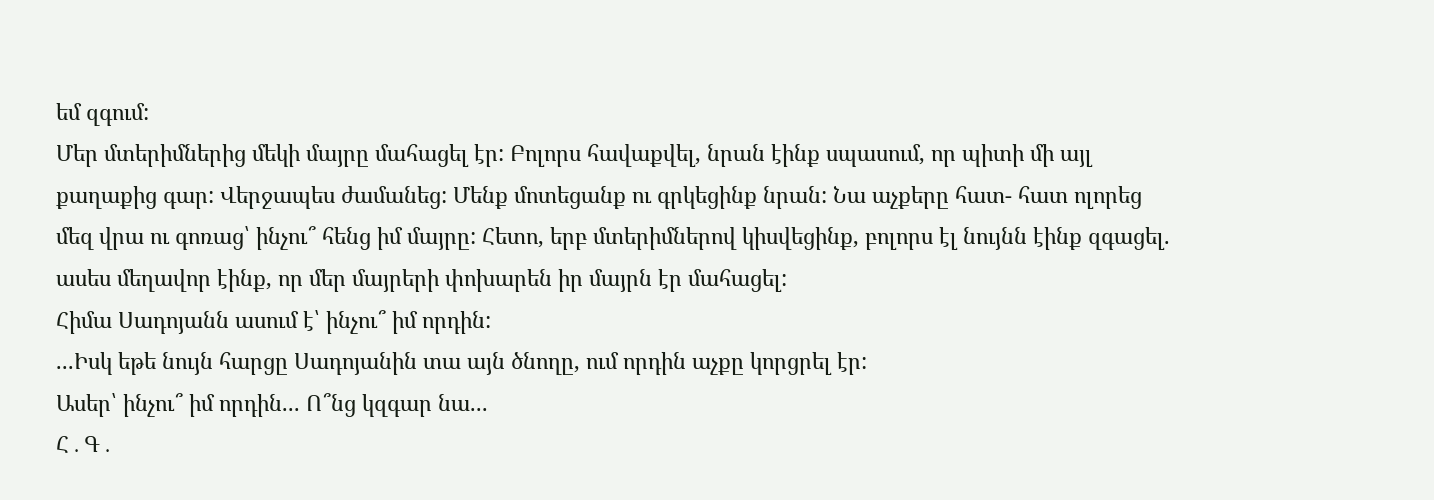եմ զգում:
Մեր մտերիմներից մեկի մայրը մահացել էր: Բոլորս հավաքվել, նրան էինք սպասում, որ պիտի մի այլ քաղաքից գար: Վերջապես ժամանեց: Մենք մոտեցանք ու գրկեցինք նրան: Նա աչքերը հատ- հատ ոլորեց մեզ վրա ու գոռաց՝ ինչու՞ հենց իմ մայրը: Հետո, երբ մտերիմներով կիսվեցինք, բոլորս էլ նույնն էինք զգացել. ասես մեղավոր էինք, որ մեր մայրերի փոխարեն իր մայրն էր մահացել:
Հիմա Սադոյանն ասում է՝ ինչու՞ իմ որդին:
...Իսկ եթե նույն հարցը Սադոյանին տա այն ծնողը, ում որդին աչքը կորցրել էր:
Ասեր՝ ինչու՞ իմ որդին... Ո՞նց կզգար նա...
Հ․Գ․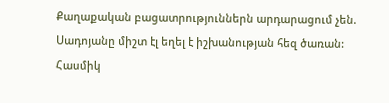Քաղաքական բացատրություններն արդարացում չեն. Սադոյանը միշտ էլ եղել է իշխանության հեզ ծառան:
Հասմիկ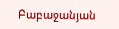Բաբաջանյան